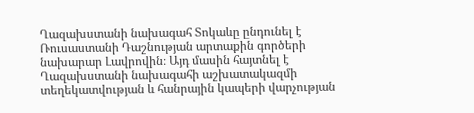Ղազախստանի նախագահ Տոկաևը ընդունել է Ռուսաստանի Դաշնության արտաքին գործերի նախարար Լավրովին։ Այդ մասին հայտնել է Ղազախստանի նախագահի աշխատակազմի տեղեկատվության և հանրային կապերի վարչության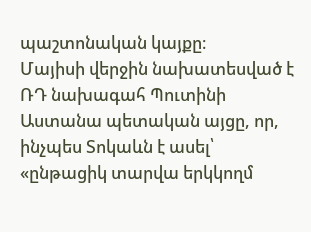պաշտոնական կայքը։
Մայիսի վերջին նախատեսված է ՌԴ նախագահ Պուտինի Աստանա պետական այցը, որ, ինչպես Տոկաևն է ասել՝ «ընթացիկ տարվա երկկողմ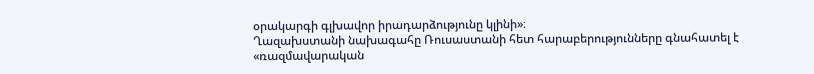օրակարգի գլխավոր իրադարձությունը կլինի»։
Ղազախստանի նախագահը Ռուսաստանի հետ հարաբերությունները գնահատել է «ռազմավարական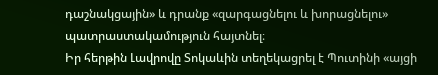դաշնակցային» և դրանք «զարգացնելու և խորացնելու» պատրաստակամություն հայտնել։
Իր հերթին Լավրովը Տոկաևին տեղեկացրել է Պուտինի «այցի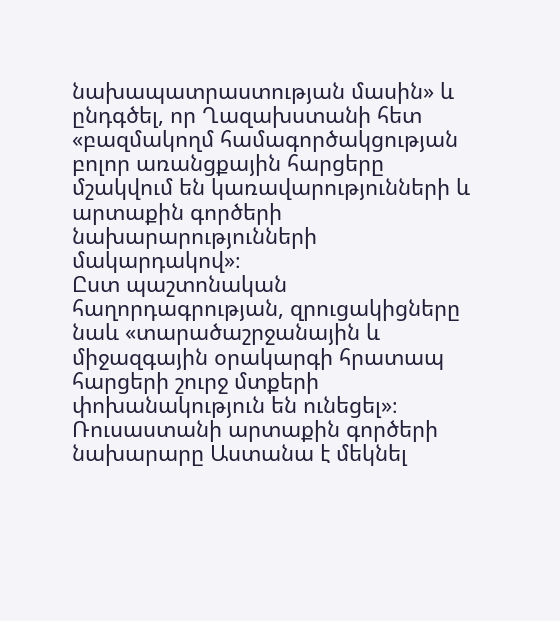նախապատրաստության մասին» և ընդգծել, որ Ղազախստանի հետ «բազմակողմ համագործակցության բոլոր առանցքային հարցերը մշակվում են կառավարությունների և արտաքին գործերի նախարարությունների մակարդակով»։
Ըստ պաշտոնական հաղորդագրության, զրուցակիցները նաև «տարածաշրջանային և միջազգային օրակարգի հրատապ հարցերի շուրջ մտքերի փոխանակություն են ունեցել»։
Ռուսաստանի արտաքին գործերի նախարարը Աստանա է մեկնել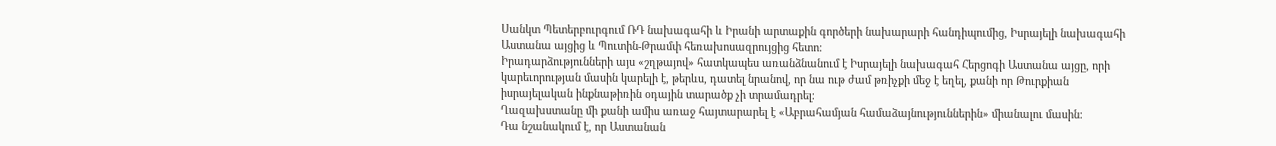Սանկտ Պետերբուրգում ՌԴ նախագահի և Իրանի արտաքին գործերի նախարարի հանդիպումից, Իսրայելի նախագահի Աստանա այցից և Պուտին-Թրամփ հեռախոսազրույցից հետո։
Իրադարձությունների այս «շղթայով» հատկապես առանձնանում է Իսրայելի նախագահ Հերցոգի Աստանա այցը, որի կարեւորության մասին կարելի է, թերևս, դատել նրանով, որ նա ութ ժամ թռիչքի մեջ է եղել, քանի որ Թուրքիան իսրայելական ինքնաթիռին օդային տարածք չի տրամադրել։
Ղազախստանը մի քանի ամիս առաջ հայտարարել է «Աբրահամյան համաձայնություններին» միանալու մասին։
Դա նշանակում է, որ Աստանան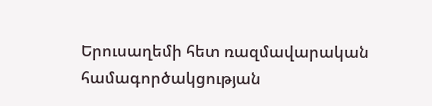Երուսաղեմի հետ ռազմավարական համագործակցության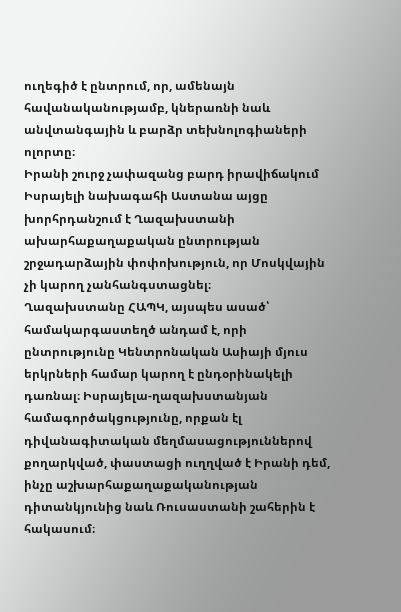ուղեգիծ է ընտրում, որ, ամենայն հավանականությամբ, կներառնի նաև անվտանգային և բարձր տեխնոլոգիաների ոլորտը։
Իրանի շուրջ չափազանց բարդ իրավիճակում Իսրայելի նախագահի Աստանա այցը խորհրդանշում է Ղազախստանի ախարհաքաղաքական ընտրության շրջադարձային փոփոխություն, որ Մոսկվային չի կարող չանհանգստացնել։
Ղազախստանը ՀԱՊԿ, այսպես ասած՝ համակարգաստեղծ անդամ է, որի ընտրությունը Կենտրոնական Ասիայի մյուս երկրների համար կարող է ընդօրինակելի դառնալ։ Իսրայելա-ղազախստանյան համագործակցությունը, որքան էլ դիվանագիտական մեղմասացություններով քողարկված, փաստացի ուղղված է Իրանի դեմ, ինչը աշխարհաքաղաքականության դիտանկյունից նաև Ռուսաստանի շահերին է հակասում։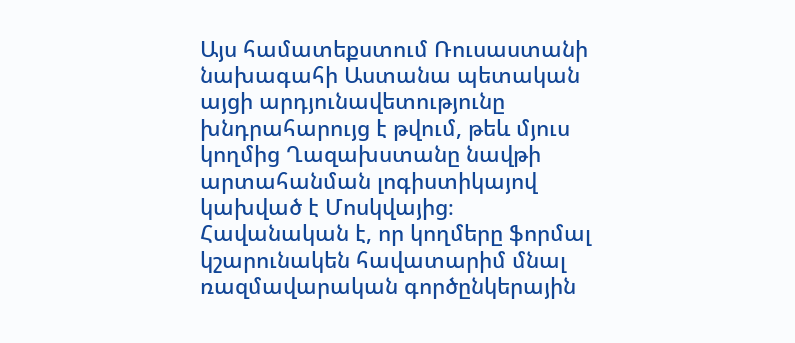Այս համատեքստում Ռուսաստանի նախագահի Աստանա պետական այցի արդյունավետությունը խնդրահարույց է թվում, թեև մյուս կողմից Ղազախստանը նավթի արտահանման լոգիստիկայով կախված է Մոսկվայից։
Հավանական է, որ կողմերը ֆորմալ կշարունակեն հավատարիմ մնալ ռազմավարական գործընկերային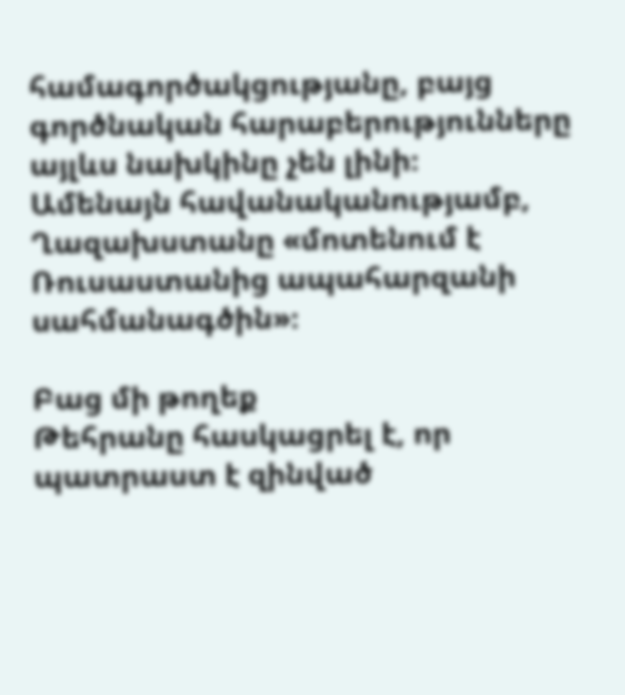համագործակցությանը, բայց գործնական հարաբերությունները այլևս նախկինը չեն լինի։
Ամենայն հավանականությամբ, Ղազախստանը «մոտենում է Ռուսաստանից ապահարզանի սահմանագծին»։

Բաց մի թողեք
Թեհրանը հասկացրել է, որ պատրաստ է զինված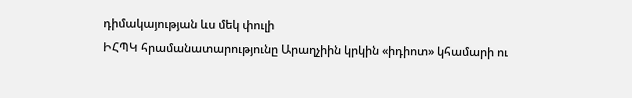դիմակայության ևս մեկ փուլի
ԻՀՊԿ հրամանատարությունը Արաղչիին կրկին «իդիոտ» կհամարի ու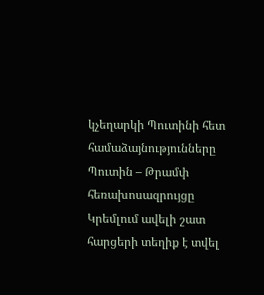կչեղարկի Պուտինի հետ համաձայնությունները
Պուտին – Թրամփ հեռախոսազրույցը Կրեմլում ավելի շատ հարցերի տեղիք է տվել